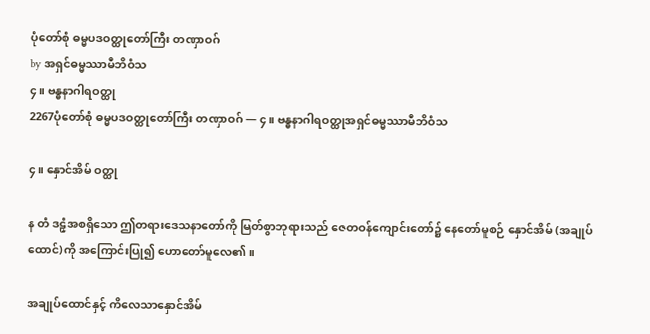ပုံတော်စုံ ဓမ္မပဒဝတ္ထုတော်ကြီး တဏှာဝဂ်
by အရှင်ဓမ္မဿာမီဘိဝံသ
၄။ ဗန္ဓနာဂါရဝတ္ထု
2267ပုံတော်စုံ ဓမ္မပဒဝတ္ထုတော်ကြီး တဏှာဝဂ် — ၄။ ဗန္ဓနာဂါရဝတ္ထုအရှင်ဓမ္မဿာမီဘိဝံသ

၄။ နှောင်အိမ် ဝတ္ထု

န တံ ဒဠှံအစရှိသော ဤတရားဒေသနာတော်ကို မြတ်စွာဘုရားသည် ဇေတဝန်ကျောင်းတော်၌ နေတော်မူစဉ် နှောင်အိမ် (အချုပ်ထောင်)ကို အကြောင်းပြု၍ ဟောတော်မူလေ၏။

အချုပ်ထောင်နှင့် ကိလေသာနှောင်အိမ်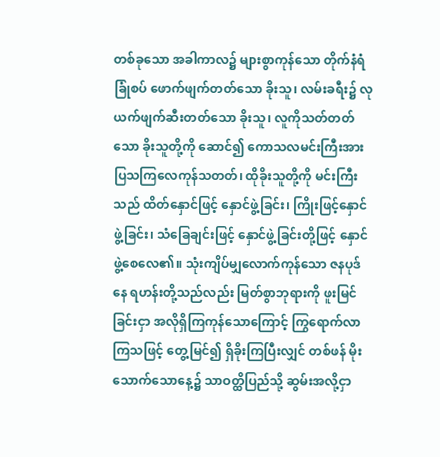တစ်ခုသော အခါကာလ၌ များစွာကုန်သော တိုက်နံရံခြုံစပ် ဖောက်ဖျက်တတ်သော ခိုးသူ၊ လမ်းခရီး၌ လုယက်ဖျက်ဆီးတတ်သော ခိုးသူ၊ လူကိုသတ်တတ်သော ခိုးသူတို့ကို ဆောင်၍ ကောသလမင်းကြီးအား ပြသကြလေကုန်သတတ်၊ ထိုခိုးသူတို့ကို မင်းကြီးသည် ထိတ်နှောင်ဖြင့် နှောင်ဖွဲ့ခြင်း၊ ကြိုးဖြင့်နှောင်ဖွဲ့ခြင်း၊ သံခြေချင်းဖြင့် နှောင်ဖွဲ့ခြင်းတို့ဖြင့် နှောင်ဖွဲ့စေလေ၏။ သုံးကျိပ်မျှလောက်ကုန်သော ဇနပုဒ်နေ ရဟန်းတို့သည်လည်း မြတ်စွာဘုရားကို ဖူးမြင်ခြင်းငှာ အလိုရှိကြကုန်သောကြောင့် ကြွရောက်လာကြသဖြင့် တွေ့မြင်၍ ရှိခိုးကြပြီးလျှင် တစ်ဖန် မိုးသောက်သောနေ့၌ သာဝတ္ထိပြည်သို့ ဆွမ်းအလို့ငှာ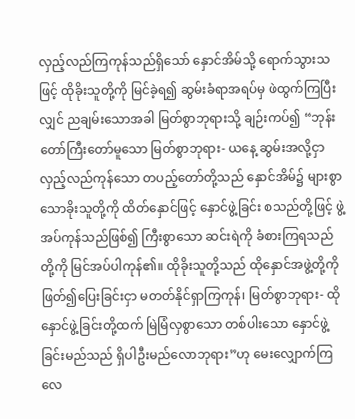လှည့်လည်ကြကုန်သည်ရှိသော် နှောင်အိမ်သို့ ရောက်သွားသဖြင့် ထိုခိုးသူတို့ကို မြင်ခဲ့ရ၍ ဆွမ်းခံရာအရပ်မှ ဖဲထွက်ကြပြီးလျှင် ညချမ်းသောအခါ မြတ်စွာဘုရားသို့ ချဉ်းကပ်၍ “ဘုန်းတော်ကြီးတော်မူသော မြတ်စွာဘုရား- ယနေ့ ဆွမ်းအလို့ငှာ လှည့်လည်ကုန်သော တပည့်တော်တို့သည် နှောင်အိမ်၌ များစွာသောခိုးသူတို့ကို ထိတ်နှောင်ဖြင့် နှောင်ဖွဲ့ခြင်း စသည်တို့ဖြင့် ဖွဲ့အပ်ကုန်သည်ဖြစ်၍ ကြီးစွာသော ဆင်းရဲကို ခံစားကြရသည်တို့ကို မြင်အပ်ပါကုန်၏။ ထိုခိုးသူတို့သည် ထိုနှောင်အဖွဲ့တို့ကို ဖြတ်၍ပြေးခြင်းငှာ မတတ်နိုင်ရှာကြကုန်၊ မြတ်စွာဘုရား- ထိုနှောင်ဖွဲ့ခြင်းတို့ထက် မြဲမြံလှစွာသော တစ်ပါးသော နှောင်ဖွဲ့ခြင်းမည်သည် ရှိပါဦးမည်လောဘုရား”ဟု မေးလျှောက်ကြလေ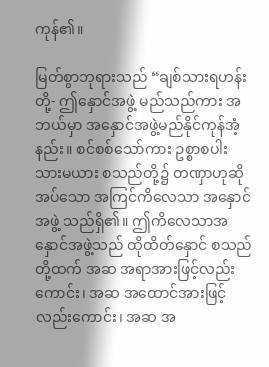ကုန်၏။

မြတ်စွာဘုရားသည် “ချစ်သားရဟန်းတို့- ဤနှောင်အဖွဲ့ မည်သည်ကား အဘယ်မှာ အနှောင်အဖွဲ့မည်နိုင်ကုန်အံ့နည်း။ စင်စစ်သော်ကား ဥစ္စာစပါး သားမယား စသည်တို့၌ တဏှာဟုဆိုအပ်သော အကြင်ကိလေသာ အနှောင်အဖွဲ့ သည်ရှိ၏။ ဤကိလေသာအနှောင်အဖွဲ့သည် ထိုထိတ်နှောင် စသည်တို့ထက် အဆ အရာအားဖြင့်လည်းကောင်း၊ အဆ အထောင်အားဖြင့်လည်းကောင်း၊ အဆ အ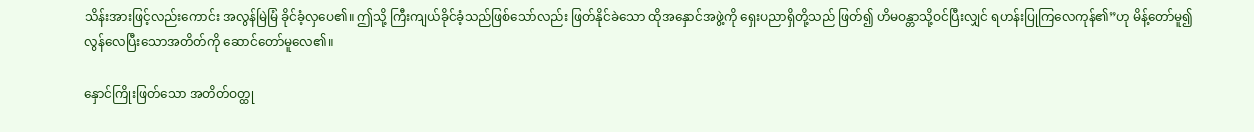သိန်းအားဖြင့်လည်းကောင်း အလွန်မြဲမြံ ခိုင်ခံ့လှပေ၏။ ဤသို့ ကြီးကျယ်ခိုင်ခံ့သည်ဖြစ်သော်လည်း ဖြတ်နိုင်ခဲသော ထိုအနှောင်အဖွဲ့ကို ရှေးပညာရှိတို့သည် ဖြတ်၍ ဟိမဝန္တာသို့ဝင်ပြီးလျှင် ရဟန်းပြုကြလေကုန်၏”ဟု မိန့်တော်မူ၍ လွန်လေပြီးသောအတိတ်ကို ဆောင်တော်မူလေ၏။

နှောင်ကြိုးဖြတ်သော အတိတ်ဝတ္ထု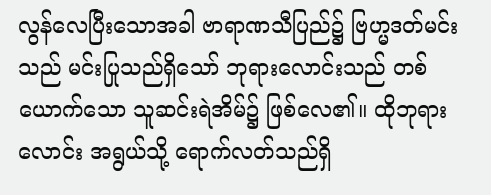လွန်လေပြီးသောအခါ ဗာရာဏသီပြည်၌ ဗြဟ္မဒတ်မင်းသည် မင်းပြုသည်ရှိသော် ဘုရားလောင်းသည် တစ်ယောက်သော သူဆင်းရဲအိမ်၌ ဖြစ်လေ၏။ ထိုဘုရားလောင်း အရွယ်သို့ ရောက်လတ်သည်ရှိ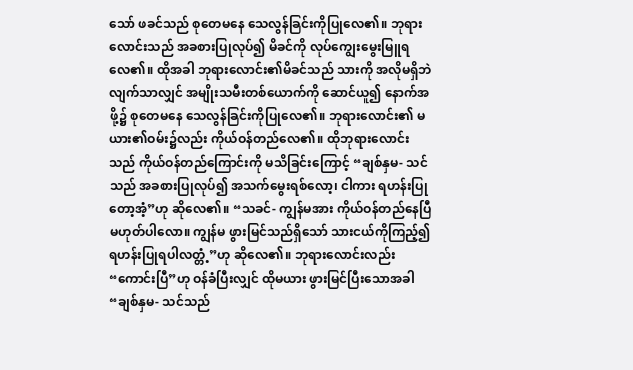သော် ဖခင်သည် စုတေမနေ သေလွန်ခြင်းကိုပြုလေ၏။ ဘုရားလောင်းသည် အခစားပြုလုပ်၍ မိခင်ကို လုပ်ကျွေးမွေးမြူရလေ၏။ ထိုအခါ ဘုရားလောင်း၏မိခင်သည် သားကို အလိုမရှိဘဲလျက်သာလျှင် အမျိုးသမီးတစ်ယောက်ကို ဆောင်ယူ၍ နောက်အဖို့၌ စုတေမနေ သေလွန်ခြင်းကိုပြုလေ၏။ ဘုရားလောင်း၏ မယား၏ဝမ်း၌လည်း ကိုယ်ဝန်တည်လေ၏။ ထိုဘုရားလောင်းသည် ကိုယ်ဝန်တည်ကြောင်းကို မသိခြင်းကြောင့် “ချစ်နှမ- သင်သည် အခစားပြုလုပ်၍ အသက်မွေးရစ်လော့၊ ငါကား ရဟန်းပြုတော့အံ့”ဟု ဆိုလေ၏။ “သခင်- ကျွန်မအား ကိုယ်ဝန်တည်နေပြီ မဟုတ်ပါလော။ ကျွန်မ ဖွားမြင်သည်ရှိသော် သားငယ်ကိုကြည့်၍ ရဟန်းပြုရပါလတ္တံ့”ဟု ဆိုလေ၏။ ဘုရားလောင်းလည်း “ကောင်းပြီ”ဟု ဝန်ခံပြီးလျှင် ထိုမယား ဖွားမြင်ပြီးသောအခါ “ချစ်နှမ- သင်သည်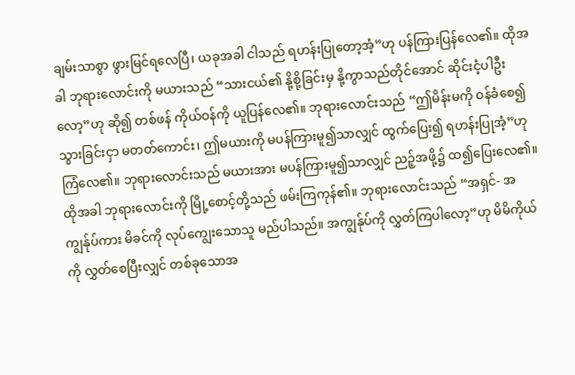ချမ်းသာစွာ ဖွားမြင်ရလေပြီ၊ ယခုအခါ ငါသည် ရဟန်းပြုတော့အံ့”ဟု ပန်ကြားပြန်လေ၏။ ထိုအခါ ဘုရားလောင်းကို မယားသည် “သားငယ်၏ နို့စို့ခြင်းမှ နို့ကွာသည်တိုင်အောင် ဆိုင်းငံ့ပါဦးလော့”ဟု ဆို၍ တစ်ဖန် ကိုယ်ဝန်ကို ယူပြန်လေ၏။ ဘုရားလောင်းသည် “ဤမိန်းမကို ဝန်ခံစေ၍ သွားခြင်းငှာ မတတ်ကောင်း၊ ဤမယားကို မပန်ကြားမူ၍သာလျှင် ထွက်ပြေး၍ ရဟန်းပြုအံ့”ဟု ကြံလေ၏။ ဘုရားလောင်းသည် မယားအား မပန်ကြားမူ၍သာလျှင် ညဉ့်အဖို့၌ ထ၍ပြေးလေ၏။ ထိုအခါ ဘုရားလောင်းကို မြို့စောင့်တို့သည် ဖမ်းကြကုန်၏။ ဘုရားလောင်းသည် “အရှင်- အကျွန်ုပ်ကား မိခင်ကို လုပ်ကျွေးသောသူ မည်ပါသည်။ အကျွန်ုပ်ကို လွှတ်ကြပါလော့”ဟု မိမိကိုယ်ကို လွှတ်စေပြီးလျှင် တစ်ခုသောအ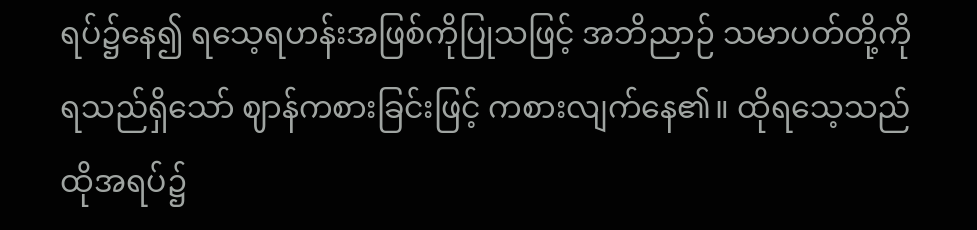ရပ်၌နေ၍ ရသေ့ရဟန်းအဖြစ်ကိုပြုသဖြင့် အဘိညာဉ် သမာပတ်တို့ကို ရသည်ရှိသော် ဈာန်ကစားခြင်းဖြင့် ကစားလျက်နေ၏။ ထိုရသေ့သည် ထိုအရပ်၌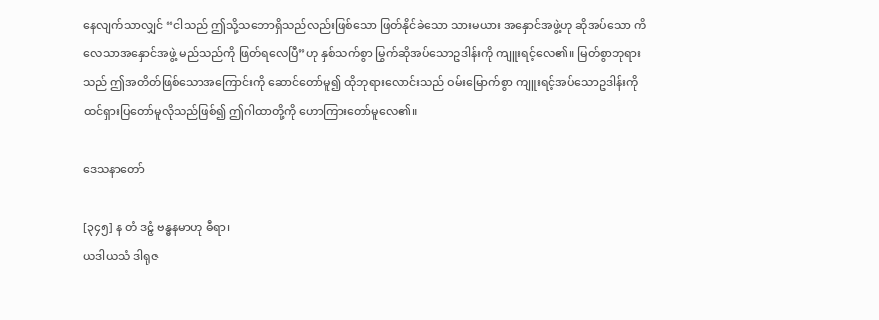နေလျက်သာလျှင် “ငါသည် ဤသို့သဘောရှိသည်လည်းဖြစ်သော ဖြတ်နိုင်ခဲသော သားမယား အနှောင်အဖွဲ့ဟု ဆိုအပ်သော ကိလေသာအနှောင်အဖွဲ့ မည်သည်ကို ဖြတ်ရလေပြီ”ဟု နှစ်သက်စွာ မြွက်ဆိုအပ်သောဥဒါန်းကို ကျူးရင့်လေ၏။ မြတ်စွာဘုရားသည် ဤအတိတ်ဖြစ်သောအကြောင်းကို ဆောင်တော်မူ၍ ထိုဘုရားလောင်းသည် ဝမ်းမြောက်စွာ ကျူးရင့်အပ်သောဥဒါန်းကို ထင်ရှားပြတော်မူလိုသည်ဖြစ်၍ ဤဂါထာတို့ကို ဟောကြားတော်မူလေ၏။

ဒေသနာတော်

[၃၄၅] န တံ ဒဠှံ ဗန္ဓနမာဟု ဓီရာ၊
ယဒါယသံ ဒါရုဇ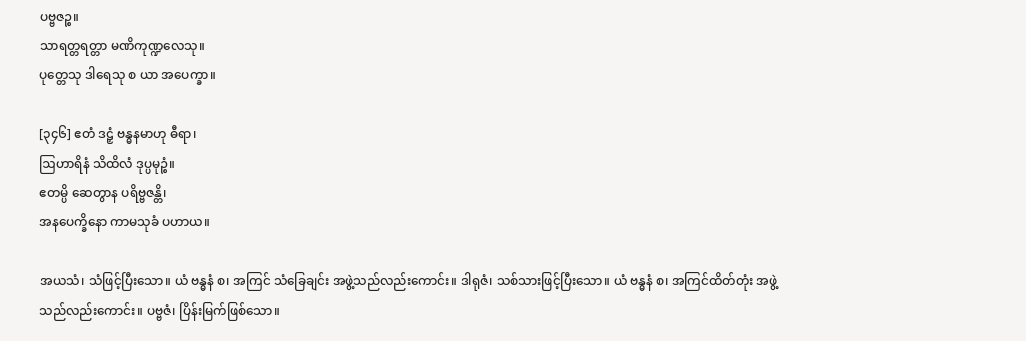ပဗ္ဗဇဉ္စ။
သာရတ္တရတ္တာ မဏိကုဏ္ဍလေသု။
ပုတ္တေသု ဒါရေသု စ ယာ အပေက္ခာ။

[၃၄၆] ဧတံ ဒဠှံ ဗန္ဓနမာဟု ဓီရာ၊
ဩဟာရိနံ သိထိလံ ဒုပ္ပမုဉ္စံ။
ဧတမ္ပိ ဆေတွာန ပရိဗ္ဗဇန္တိ၊
အနပေက္ခိနော ကာမသုခံ ပဟာယ။

အယသံ၊ သံဖြင့်ပြီးသော။ ယံ ဗန္ဓနံ စ၊ အကြင် သံခြေချင်း အဖွဲ့သည်လည်းကောင်း။ ဒါရုဇံ၊ သစ်သားဖြင့်ပြီးသော။ ယံ ဗန္ဓနံ စ၊ အကြင်ထိတ်တုံး အဖွဲ့သည်လည်းကောင်း။ ပဗ္ဗဇံ၊ ပြိန်းမြက်ဖြစ်သော။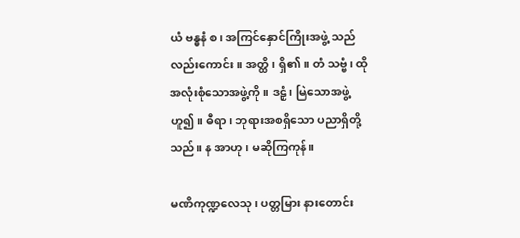ယံ ဗန္ဓနံ စ၊ အကြင်နှောင်ကြိုးအဖွဲ့ သည်လည်းကောင်း။ အတ္ထိ၊ ရှိ၏။ တံ သဗ္ဗံ၊ ထိုအလုံးစုံသောအဖွဲ့ကို။ ဒဠှံ၊ မြဲသောအဖွဲ့ဟူ၍။ ဓီရာ၊ ဘုရားအစရှိသော ပညာရှိတို့သည်။ န အာဟု၊ မဆိုကြကုန်။

မဏိကုဏ္ဍလေသု၊ ပတ္တမြား နားတောင်း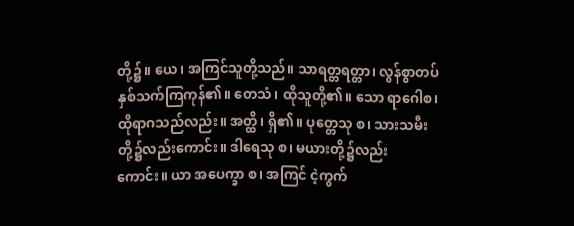တို့၌။ ယေ၊ အကြင်သူတို့သည်။ သာရတ္တရတ္တာ၊ လွန်စွာတပ်နှစ်သက်ကြကုန်၏။ တေသံ၊ ထိုသူတို့၏။ သော ရာဂေါစ၊ ထိုရာဂသည်လည်း။ အတ္ထိ၊ ရှိ၏။ ပုတ္တေသု စ၊ သားသမီးတို့၌လည်းကောင်း။ ဒါရေသု စ၊ မယားတို့၌လည်းကောင်း။ ယာ အပေက္ခာ စ၊ အကြင် ငဲ့ကွက်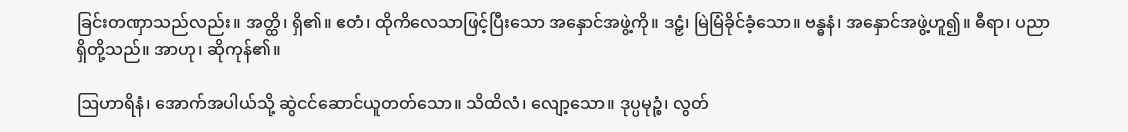ခြင်းတဏှာသည်လည်း။ အတ္ထိ၊ ရှိ၏။ ဧတံ၊ ထိုကိလေသာဖြင့်ပြီးသော အနှောင်အဖွဲ့ကို။ ဒဠှံ၊ မြဲမြံခိုင်ခံ့သော။ ဗန္ဓနံ၊ အနှောင်အဖွဲ့ဟူ၍။ ဓီရာ၊ ပညာရှိတို့သည်။ အာဟု၊ ဆိုကုန်၏။

ဩဟာရိနံ၊ အောက်အပါယ်သို့ ဆွဲငင်ဆောင်ယူတတ်သော။ သိထိလံ၊ လျော့သော။ ဒုပ္ပမုဉ္စံ၊ လွတ်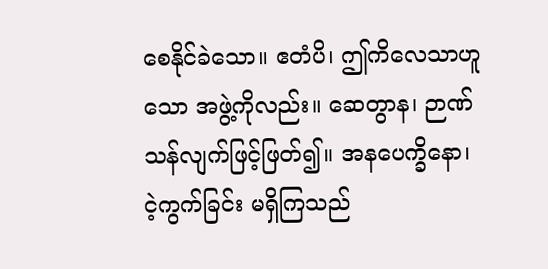စေနိုင်ခဲသော။ ဧတံပိ၊ ဤကိလေသာဟူသော အဖွဲ့ကိုလည်း။ ဆေတွာန၊ ဉာဏ်သန်လျက်ဖြင့်ဖြတ်၍။ အနပေက္ခိနော၊ ငဲ့ကွက်ခြင်း မရှိကြသည်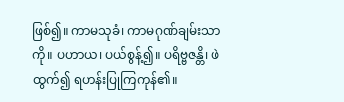ဖြစ်၍။ ကာမသုခံ၊ ကာမဂုဏ်ချမ်းသာကို။ ပဟာယ၊ ပယ်စွန့်၍။ ပရိဗ္ဗဇန္တိ၊ ဖဲထွက်၍ ရဟန်းပြုကြကုန်၏။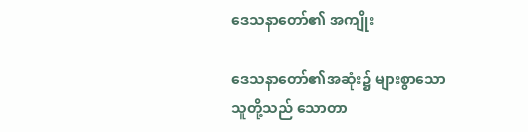ဒေသနာတော်၏ အကျိုး

ဒေသနာတော်၏အဆုံး၌ များစွာသော သူတို့သည် သောတာ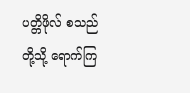ပတ္တိဖိုလ် စသည်တို့သို့ ရောက်ကြ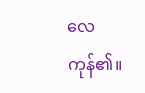လေကုန်၏။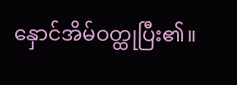နှောင်အိမ်ဝတ္ထုပြီး၏။